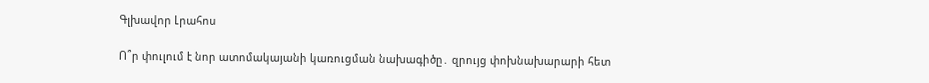Գլխավոր Լրահոս

Ո՞ր փուլում է նոր ատոմակայանի կառուցման նախագիծը․ զրույց փոխնախարարի հետ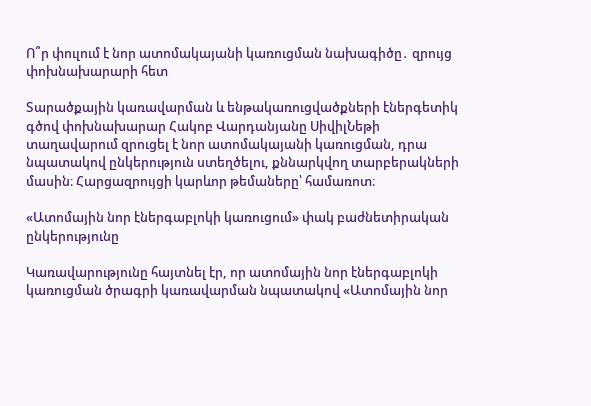Ո՞ր փուլում է նոր ատոմակայանի կառուցման նախագիծը․ զրույց փոխնախարարի հետ

Տարածքային կառավարման և ենթակառուցվածքների էներգետիկ գծով փոխնախարար Հակոբ Վարդանյանը ՍիվիլՆեթի տաղավարում զրուցել է նոր ատոմակայանի կառուցման, դրա նպատակով ընկերություն ստեղծելու, քննարկվող տարբերակների մասին։ Հարցազրույցի կարևոր թեմաները՝ համառոտ։

«Ատոմային նոր էներգաբլոկի կառուցում» փակ բաժնետիրական ընկերությունը

Կառավարությունը հայտնել էր, որ ատոմային նոր էներգաբլոկի կառուցման ծրագրի կառավարման նպատակով «Ատոմային նոր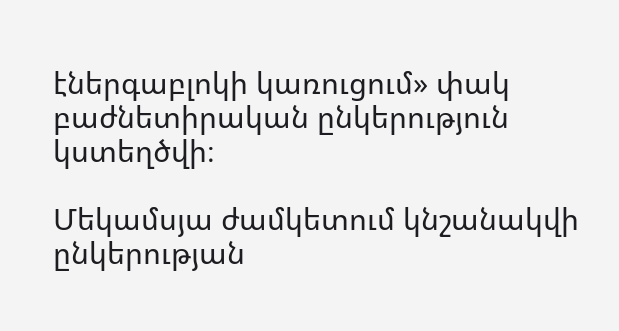էներգաբլոկի կառուցում» փակ բաժնետիրական ընկերություն կստեղծվի։

Մեկամսյա ժամկետում կնշանակվի ընկերության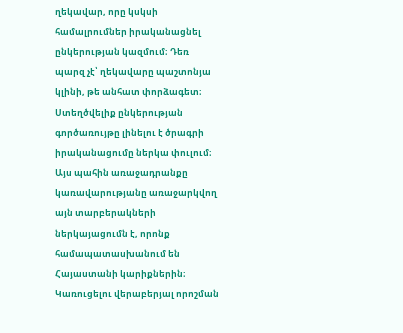ղեկավար, որը կսկսի համալրումներ իրականացնել ընկերության կազմում։ Դեռ պարզ չէ՝ ղեկավարը պաշտոնյա կլինի, թե անհատ փորձագետ։ Ստեղծվելիք ընկերության գործառույթը լինելու է ծրագրի իրականացումը ներկա փուլում։ Այս պահին առաջադրանքը կառավարությանը առաջարկվող այն տարբերակների ներկայացումն է, որոնք համապատասխանում են Հայաստանի կարիքներին։ Կառուցելու վերաբերյալ որոշման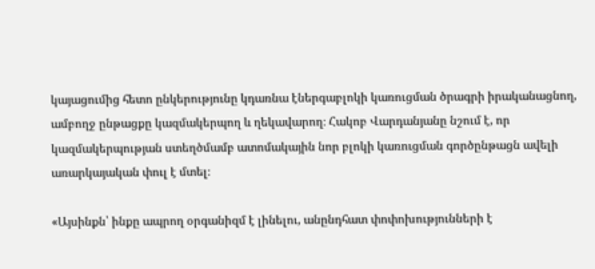կայացումից հետո ընկերությունը կդառնա էներգաբլոկի կառուցման ծրագրի իրականացնող, ամբողջ ընթացքը կազմակերպող և ղեկավարող։ Հակոբ Վարդանյանը նշում է, որ կազմակերպության ստեղծմամբ ատոմակային նոր բլոկի կառուցման գործընթացն ավելի առարկայական փուլ է մտել։

«Այսինքն՝ ինքը ապրող օրգանիզմ է լինելու, անընդհատ փոփոխությունների է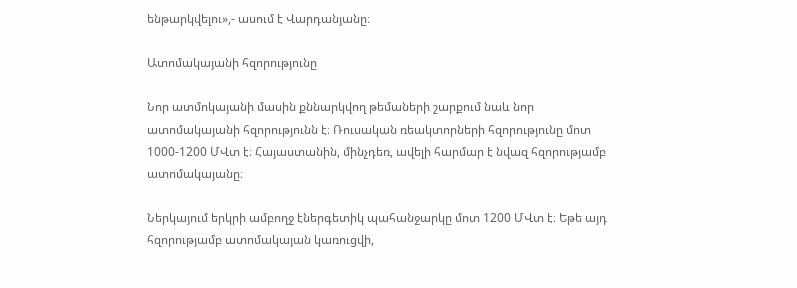ենթարկվելու»,- ասում է Վարդանյանը։

Ատոմակայանի հզորությունը

Նոր ատմոկայանի մասին քննարկվող թեմաների շարքում նաև նոր ատոմակայանի հզորությունն է։ Ռուսական ռեակտորների հզորությունը մոտ 1000-1200 ՄՎտ է։ Հայաստանին, մինչդեռ, ավելի հարմար է նվազ հզորությամբ ատոմակայանը։

Ներկայում երկրի ամբողջ էներգետիկ պահանջարկը մոտ 1200 ՄՎտ է։ Եթե այդ հզորությամբ ատոմակայան կառուցվի,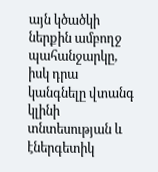այն կծածկի ներքին ամբողջ պահանջարկը, իսկ դրա կանգնելը վտանգ կլինի տնտեսության և էներգետիկ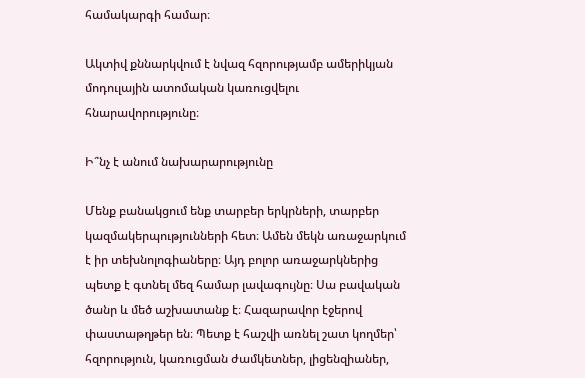համակարգի համար։

Ակտիվ քննարկվում է նվազ հզորությամբ ամերիկյան մոդուլային ատոմական կառուցվելու հնարավորությունը։

Ի՞նչ է անում նախարարությունը

Մենք բանակցում ենք տարբեր երկրների, տարբեր կազմակերպությունների հետ։ Ամեն մեկն առաջարկում է իր տեխնոլոգիաները։ Այդ բոլոր առաջարկներից պետք է գտնել մեզ համար լավագույնը։ Սա բավական ծանր և մեծ աշխատանք է։ Հազարավոր էջերով փաստաթղթեր են։ Պետք է հաշվի առնել շատ կողմեր՝ հզորություն, կառուցման ժամկետներ, լիցենզիաներ,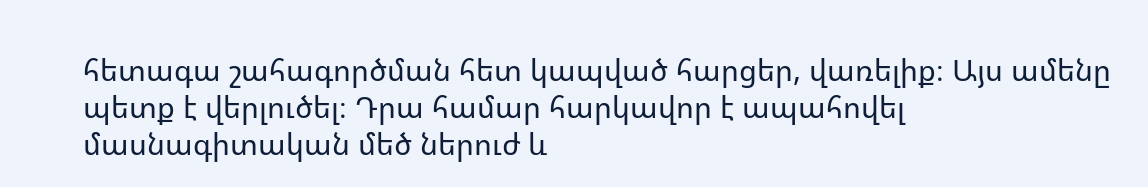հետագա շահագործման հետ կապված հարցեր, վառելիք։ Այս ամենը պետք է վերլուծել։ Դրա համար հարկավոր է ապահովել մասնագիտական մեծ ներուժ և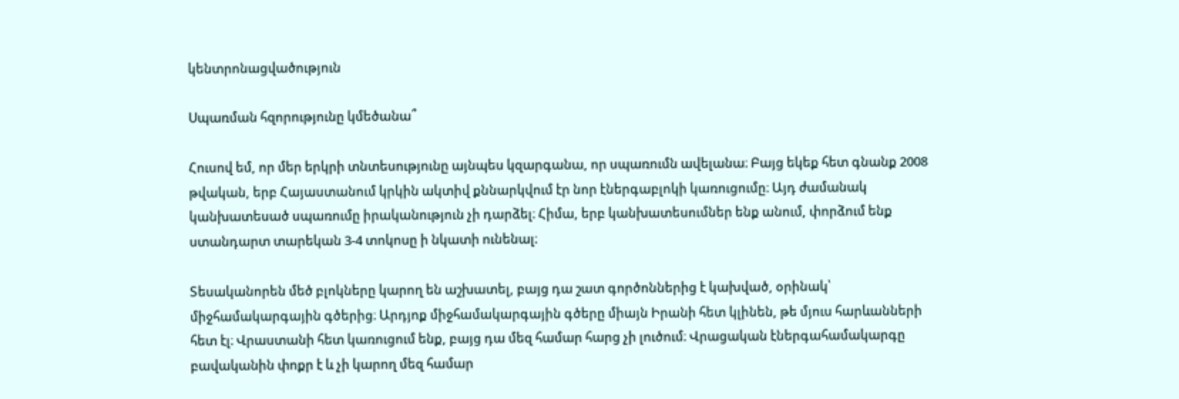կենտրոնացվածություն

Սպառման հզորությունը կմեծանա՞

Հուսով եմ, որ մեր երկրի տնտեսությունը այնպես կզարգանա, որ սպառումն ավելանա։ Բայց եկեք հետ գնանք 2008 թվական, երբ Հայաստանում կրկին ակտիվ քննարկվում էր նոր էներգաբլոկի կառուցումը։ Այդ ժամանակ կանխատեսած սպառումը իրականություն չի դարձել։ Հիմա, երբ կանխատեսումներ ենք անում, փորձում ենք ստանդարտ տարեկան 3-4 տոկոսը ի նկատի ունենալ։

Տեսականորեն մեծ բլոկները կարող են աշխատել, բայց դա շատ գործոններից է կախված, օրինակ՝ միջհամակարգային գծերից։ Արդյոք միջհամակարգային գծերը միայն Իրանի հետ կլինեն, թե մյուս հարևանների հետ էլ։ Վրաստանի հետ կառուցում ենք, բայց դա մեզ համար հարց չի լուծում։ Վրացական էներգահամակարգը բավականին փոքր է և չի կարող մեզ համար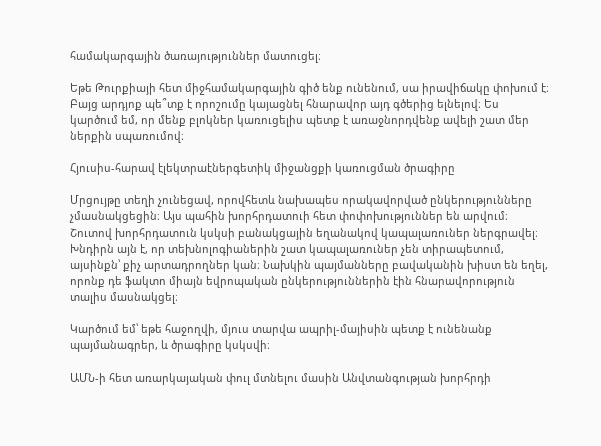համակարգային ծառայություններ մատուցել։

Եթե Թուրքիայի հետ միջհամակարգային գիծ ենք ունենում, սա իրավիճակը փոխում է։ Բայց արդյոք պե՞տք է որոշումը կայացնել հնարավոր այդ գծերից ելնելով։ Ես կարծում եմ, որ մենք բլոկներ կառուցելիս պետք է առաջնորդվենք ավելի շատ մեր ներքին սպառումով։

Հյուսիս-հարավ էլեկտրաէներգետիկ միջանցքի կառուցման ծրագիրը

Մրցույթը տեղի չունեցավ, որովհետև նախապես որակավորված ընկերությունները չմասնակցեցին։ Այս պահին խորհրդատուի հետ փոփոխություններ են արվում։ Շուտով խորհրդատուն կսկսի բանակցային եղանակով կապալառուներ ներգրավել։ Խնդիրն այն է, որ տեխնոլոգիաներին շատ կապալառուներ չեն տիրապետում, այսինքն՝ քիչ արտադրողներ կան։ Նախկին պայմանները բավականին խիստ են եղել, որոնք դե ֆակտո միայն եվրոպական ընկերություններին էին հնարավորություն տալիս մասնակցել։

Կարծում եմ՝ եթե հաջողվի, մյուս տարվա ապրիլ-մայիսին պետք է ունենանք պայմանագրեր, և ծրագիրը կսկսվի։

ԱՄՆ-ի հետ առարկայական փուլ մտնելու մասին Անվտանգության խորհրդի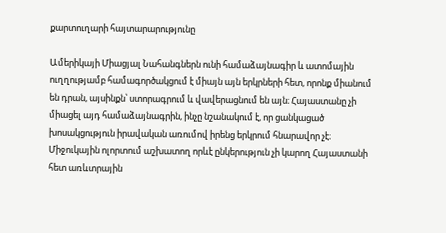քարտուղարի հայտարարությունը

Ամերիկայի Միացյալ Նահանգներն ունի համաձայնագիր և ատոմային ուղղությամբ համագործակցում է միայն այն երկրների հետ, որոնք միանում են դրան, այսինքն՝ ստորագրում և վավերացնում են այն։ Հայաստանը չի միացել այդ համաձայնագրին, ինչը նշանակում է, որ ցանկացած խոսակցություն իրավական առումով իրենց երկրում հնարավոր չէ։ Միջուկային ոլորտում աշխատող որևէ ընկերություն չի կարող Հայաստանի հետ առևտրային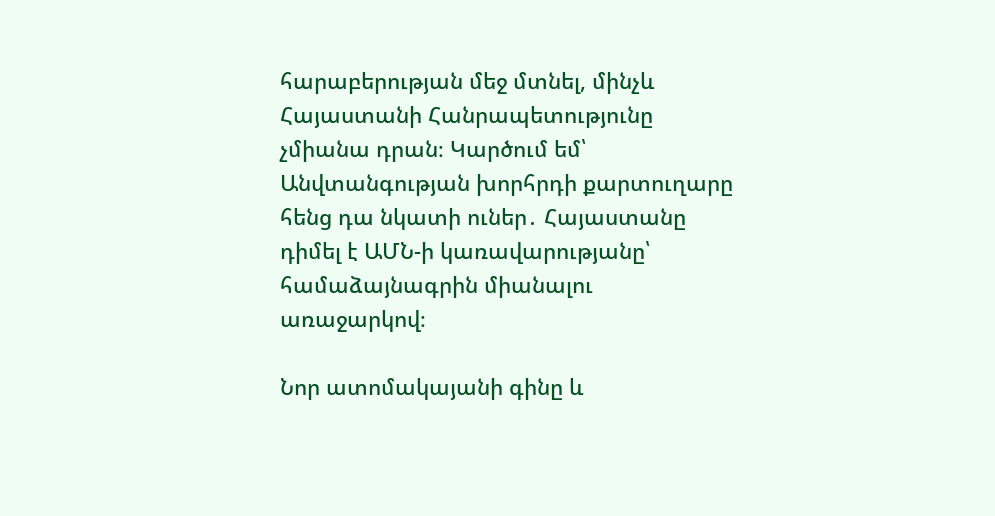հարաբերության մեջ մտնել, մինչև Հայաստանի Հանրապետությունը չմիանա դրան։ Կարծում եմ՝ Անվտանգության խորհրդի քարտուղարը հենց դա նկատի ուներ․ Հայաստանը դիմել է ԱՄՆ-ի կառավարությանը՝ համաձայնագրին միանալու առաջարկով։

Նոր ատոմակայանի գինը և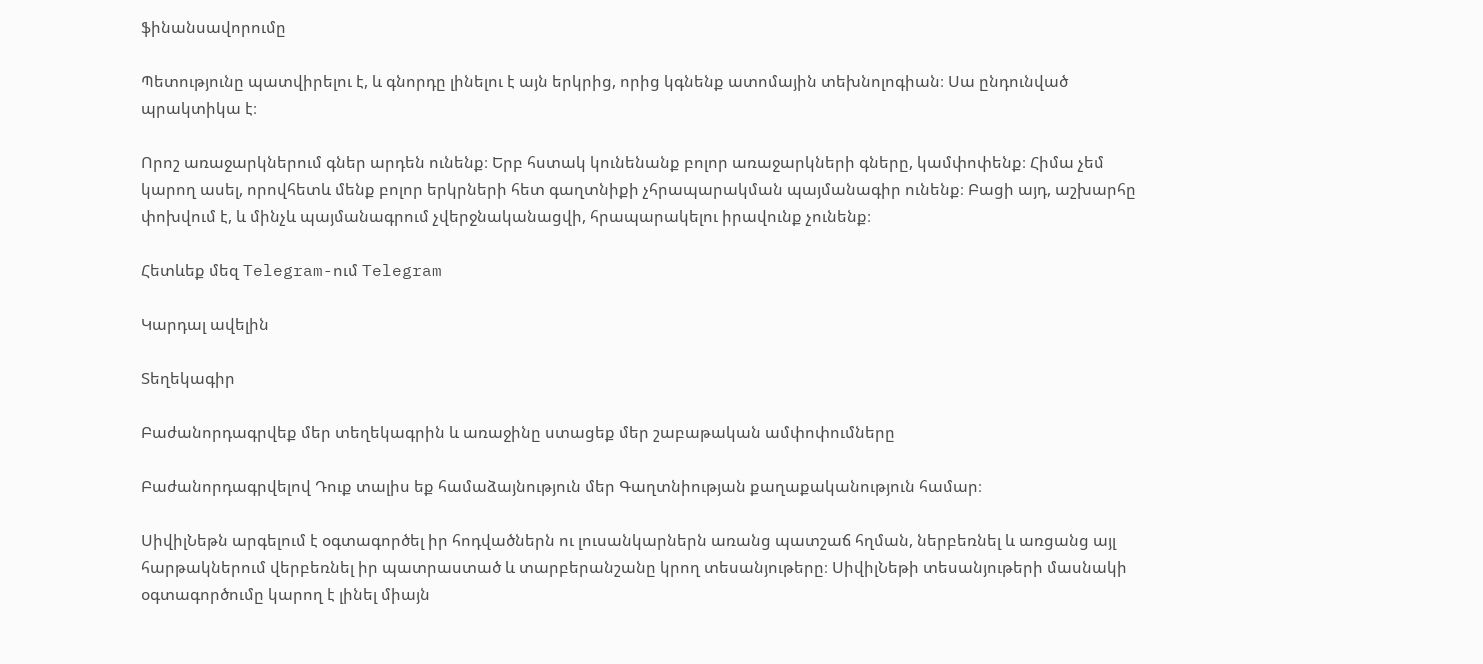ֆինանսավորումը

Պետությունը պատվիրելու է, և գնորդը լինելու է այն երկրից, որից կգնենք ատոմային տեխնոլոգիան։ Սա ընդունված պրակտիկա է։

Որոշ առաջարկներում գներ արդեն ունենք։ Երբ հստակ կունենանք բոլոր առաջարկների գները, կամփոփենք։ Հիմա չեմ կարող ասել, որովհետև մենք բոլոր երկրների հետ գաղտնիքի չհրապարակման պայմանագիր ունենք։ Բացի այդ, աշխարհը փոխվում է, և մինչև պայմանագրում չվերջնականացվի, հրապարակելու իրավունք չունենք։

Հետևեք մեզ Telegram-ում Telegram

Կարդալ ավելին

Տեղեկագիր

Բաժանորդագրվեք մեր տեղեկագրին և առաջինը ստացեք մեր շաբաթական ամփոփումները

Բաժանորդագրվելով Դուք տալիս եք համաձայնություն մեր Գաղտնիության քաղաքականություն համար։

ՍիվիլՆեթն արգելում է օգտագործել իր հոդվածներն ու լուսանկարներն առանց պատշաճ հղման, ներբեռնել և առցանց այլ հարթակներում վերբեռնել իր պատրաստած և տարբերանշանը կրող տեսանյութերը։ ՍիվիլՆեթի տեսանյութերի մասնակի օգտագործումը կարող է լինել միայն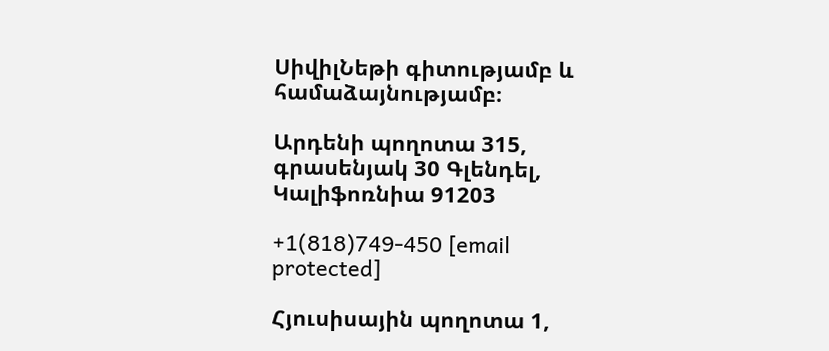ՍիվիլՆեթի գիտությամբ և համաձայնությամբ։

Արդենի պողոտա 315, գրասենյակ 30 Գլենդել, Կալիֆոռնիա 91203

+1(818)749-450 [email protected]

Հյուսիսային պողոտա 1,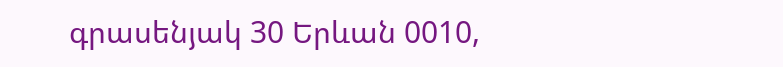գրասենյակ 30 Երևան 0010,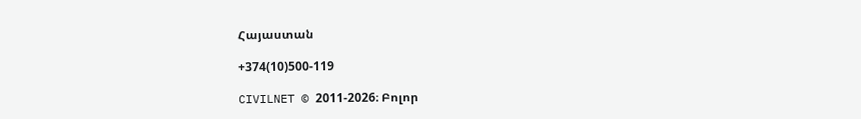Հայաստան

+374(10)500-119

CIVILNET © 2011-2026։ Բոլոր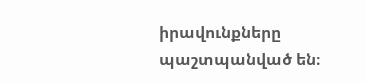իրավունքները պաշտպանված են։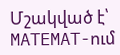Մշակված է՝ MATEMAT-ում